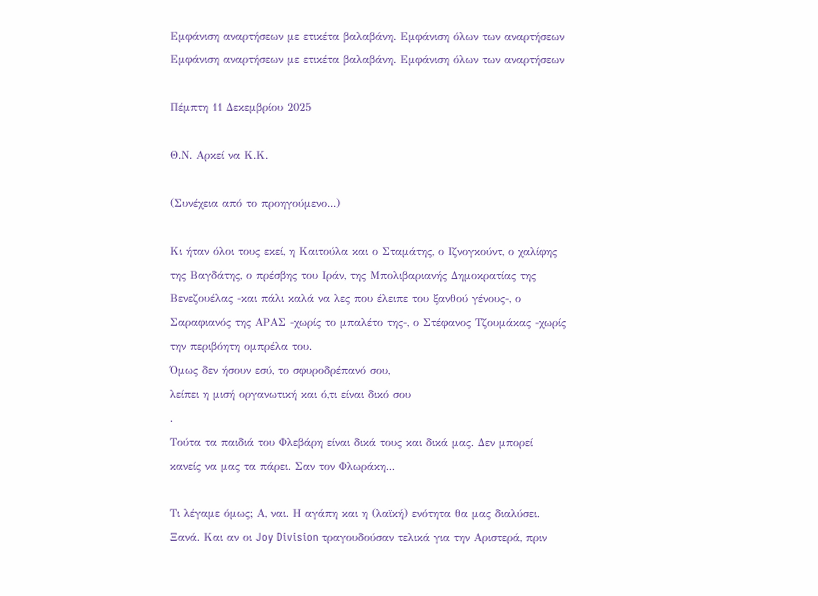Εμφάνιση αναρτήσεων με ετικέτα βαλαβάνη. Εμφάνιση όλων των αναρτήσεων
Εμφάνιση αναρτήσεων με ετικέτα βαλαβάνη. Εμφάνιση όλων των αναρτήσεων

Πέμπτη 11 Δεκεμβρίου 2025

Θ.Ν. Αρκεί να Κ.Κ.

(Συνέχεια από το προηγούμενο...)

Κι ήταν όλοι τους εκεί, η Καιτούλα και ο Σταμάτης, ο Ιζνογκούντ, ο χαλίφης της Βαγδάτης, ο πρέσβης του Ιράν, της Μπολιβαριανής Δημοκρατίας της Βενεζουέλας -και πάλι καλά να λες που έλειπε του ξανθού γένους-, ο Σαραφιανός της ΑΡΑΣ -χωρίς το μπαλέτο της-, ο Στέφανος Τζουμάκας -χωρίς την περιβόητη ομπρέλα του.
Όμως δεν ήσουν εσύ, το σφυροδρέπανό σου,
λείπει η μισή οργανωτική και ό,τι είναι δικό σου
.
Τούτα τα παιδιά του Φλεβάρη είναι δικά τους και δικά μας. Δεν μπορεί κανείς να μας τα πάρει. Σαν τον Φλωράκη...

Τι λέγαμε όμως; Α, ναι. Η αγάπη και η (λαϊκή) ενότητα θα μας διαλύσει. Ξανά. Και αν οι Joy Division τραγουδούσαν τελικά για την Αριστερά, πριν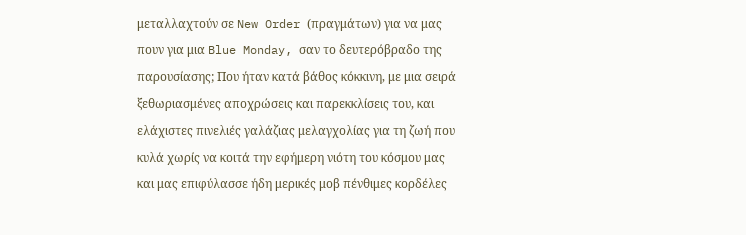μεταλλαχτούν σε New Order (πραγμάτων) για να μας πουν για μια Blue Monday, σαν το δευτερόβραδο της παρουσίασης; Που ήταν κατά βάθος κόκκινη, με μια σειρά ξεθωριασμένες αποχρώσεις και παρεκκλίσεις του, και ελάχιστες πινελιές γαλάζιας μελαγχολίας για τη ζωή που κυλά χωρίς να κοιτά την εφήμερη νιότη του κόσμου μας και μας επιφύλασσε ήδη μερικές μοβ πένθιμες κορδέλες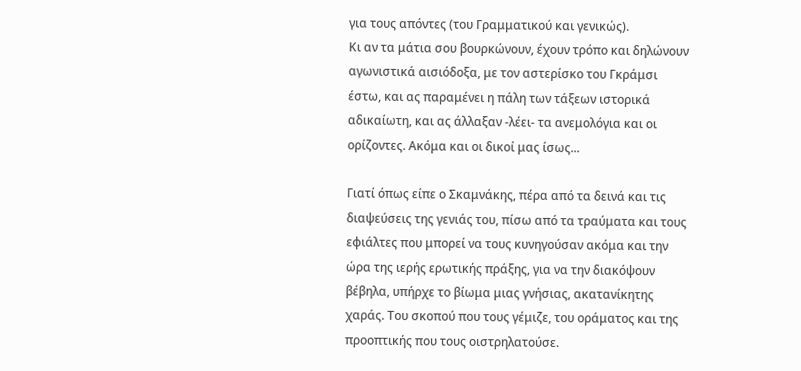για τους απόντες (του Γραμματικού και γενικώς).
Κι αν τα μάτια σου βουρκώνουν, έχουν τρόπο και δηλώνουν αγωνιστικά αισιόδοξα, με τον αστερίσκο του Γκράμσι έστω, και ας παραμένει η πάλη των τάξεων ιστορικά αδικαίωτη, και ας άλλαξαν -λέει- τα ανεμολόγια και οι ορίζοντες. Ακόμα και οι δικοί μας ίσως...

Γιατί όπως είπε ο Σκαμνάκης, πέρα από τα δεινά και τις διαψεύσεις της γενιάς του, πίσω από τα τραύματα και τους εφιάλτες που μπορεί να τους κυνηγούσαν ακόμα και την ώρα της ιερής ερωτικής πράξης, για να την διακόψουν βέβηλα, υπήρχε το βίωμα μιας γνήσιας, ακατανίκητης χαράς. Του σκοπού που τους γέμιζε, του οράματος και της προοπτικής που τους οιστρηλατούσε.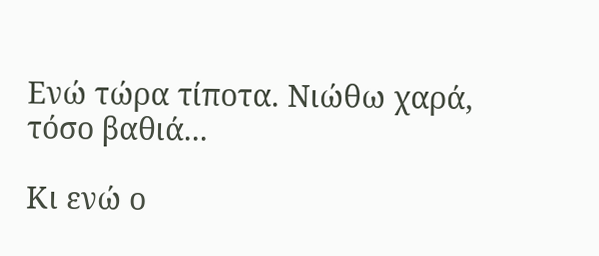Ενώ τώρα τίποτα. Νιώθω χαρά, τόσο βαθιά...

Κι ενώ ο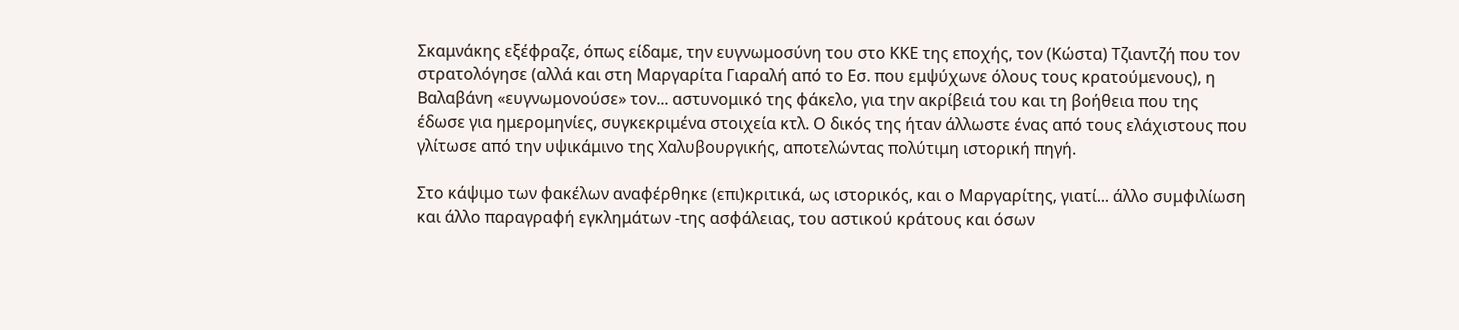Σκαμνάκης εξέφραζε, όπως είδαμε, την ευγνωμοσύνη του στο ΚΚΕ της εποχής, τον (Κώστα) Τζιαντζή που τον στρατολόγησε (αλλά και στη Μαργαρίτα Γιαραλή από το Εσ. που εμψύχωνε όλους τους κρατούμενους), η Βαλαβάνη «ευγνωμονούσε» τον... αστυνομικό της φάκελο, για την ακρίβειά του και τη βοήθεια που της έδωσε για ημερομηνίες, συγκεκριμένα στοιχεία κτλ. Ο δικός της ήταν άλλωστε ένας από τους ελάχιστους που γλίτωσε από την υψικάμινο της Χαλυβουργικής, αποτελώντας πολύτιμη ιστορική πηγή.

Στο κάψιμο των φακέλων αναφέρθηκε (επι)κριτικά, ως ιστορικός, και ο Μαργαρίτης, γιατί... άλλο συμφιλίωση και άλλο παραγραφή εγκλημάτων -της ασφάλειας, του αστικού κράτους και όσων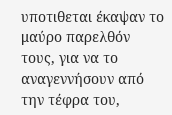υποτιθεται έκαψαν το μαύρο παρελθόν τους, για να το αναγεννήσουν από την τέφρα του,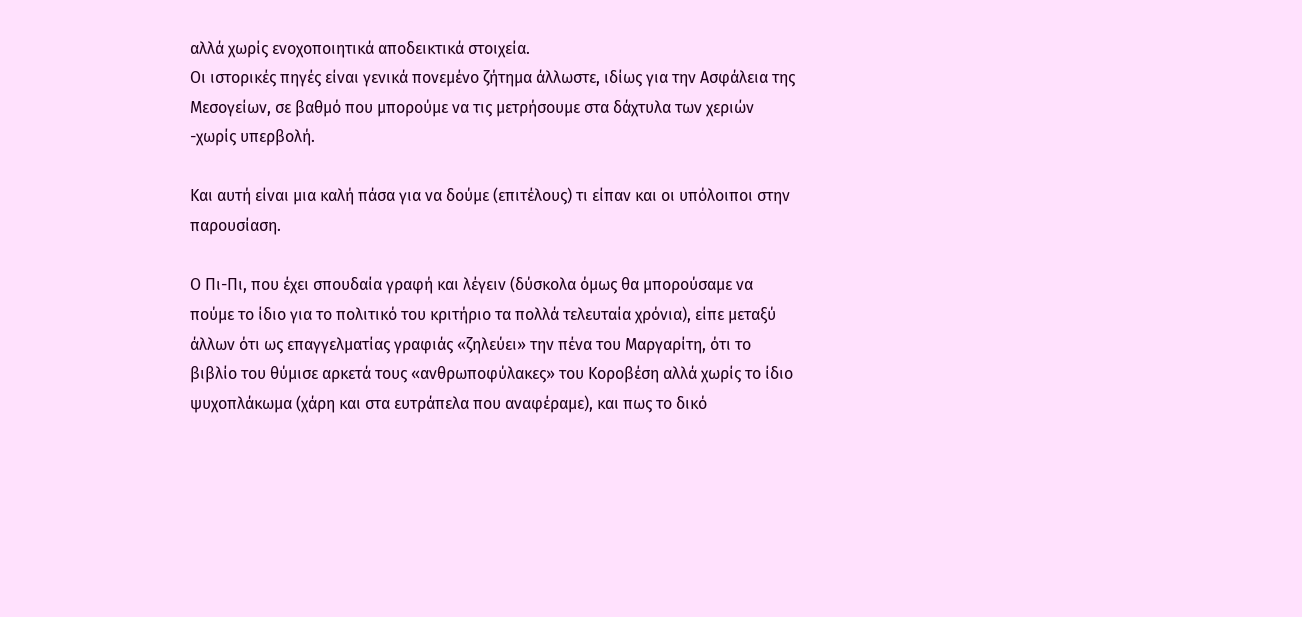αλλά χωρίς ενοχοποιητικά αποδεικτικά στοιχεία.
Οι ιστορικές πηγές είναι γενικά πονεμένο ζήτημα άλλωστε, ιδίως για την Ασφάλεια της Μεσογείων, σε βαθμό που μπορούμε να τις μετρήσουμε στα δάχτυλα των χεριών -χωρίς υπερβολή.

Και αυτή είναι μια καλή πάσα για να δούμε (επιτέλους) τι είπαν και οι υπόλοιποι στην παρουσίαση.

Ο Πι-Πι, που έχει σπουδαία γραφή και λέγειν (δύσκολα όμως θα μπορούσαμε να πούμε το ίδιο για το πολιτικό του κριτήριο τα πολλά τελευταία χρόνια), είπε μεταξύ άλλων ότι ως επαγγελματίας γραφιάς «ζηλεύει» την πένα του Μαργαρίτη, ότι το βιβλίο του θύμισε αρκετά τους «ανθρωποφύλακες» του Κοροβέση αλλά χωρίς το ίδιο ψυχοπλάκωμα (χάρη και στα ευτράπελα που αναφέραμε), και πως το δικό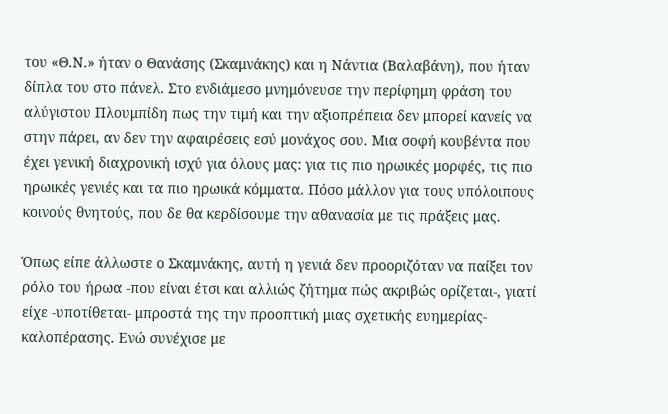του «Θ.Ν.» ήταν ο Θανάσης (Σκαμνάκης) και η Νάντια (Βαλαβάνη), που ήταν δίπλα του στο πάνελ. Στο ενδιάμεσο μνημόνευσε την περίφημη φράση του αλύγιστου Πλουμπίδη πως την τιμή και την αξιοπρέπεια δεν μπορεί κανείς να στην πάρει, αν δεν την αφαιρέσεις εσύ μονάχος σου. Μια σοφή κουβέντα που έχει γενική διαχρονική ισχύ για όλους μας: για τις πιο ηρωικές μορφές, τις πιο ηρωικές γενιές και τα πιο ηρωικά κόμματα. Πόσο μάλλον για τους υπόλοιπους κοινούς θνητούς, που δε θα κερδίσουμε την αθανασία με τις πράξεις μας.

Όπως είπε άλλωστε ο Σκαμνάκης, αυτή η γενιά δεν προοριζόταν να παίξει τον ρόλο του ήρωα -που είναι έτσι και αλλιώς ζήτημα πώς ακριβώς ορίζεται-, γιατί είχε -υποτίθεται- μπροστά της την προοπτική μιας σχετικής ευημερίας-καλοπέρασης. Ενώ συνέχισε με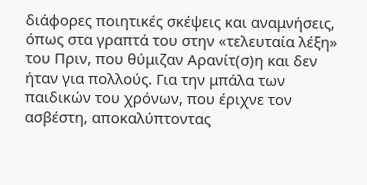διάφορες ποιητικές σκέψεις και αναμνήσεις, όπως στα γραπτά του στην «τελευταία λέξη» του Πριν, που θύμιζαν Αρανίτ(σ)η και δεν ήταν για πολλούς. Για την μπάλα των παιδικών του χρόνων, που έριχνε τον ασβέστη, αποκαλύπτοντας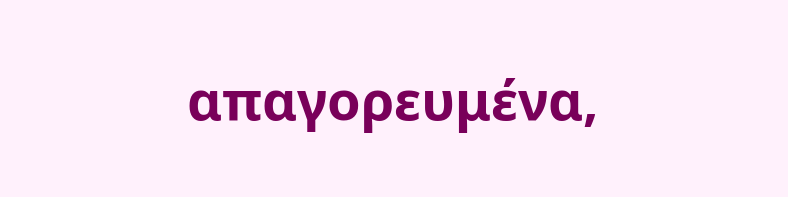απαγορευμένα,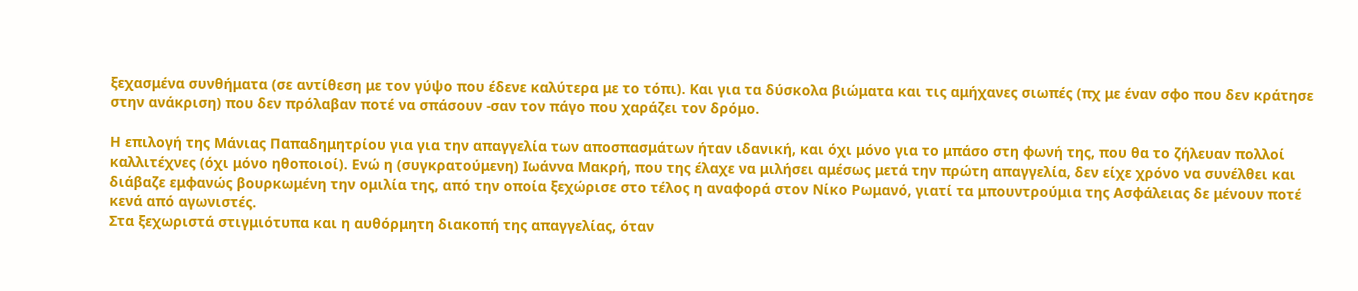ξεχασμένα συνθήματα (σε αντίθεση με τον γύψο που έδενε καλύτερα με το τόπι). Και για τα δύσκολα βιώματα και τις αμήχανες σιωπές (πχ με έναν σφο που δεν κράτησε στην ανάκριση) που δεν πρόλαβαν ποτέ να σπάσουν -σαν τον πάγο που χαράζει τον δρόμο.

Η επιλογή της Μάνιας Παπαδημητρίου για για την απαγγελία των αποσπασμάτων ήταν ιδανική, και όχι μόνο για το μπάσο στη φωνή της, που θα το ζήλευαν πολλοί καλλιτέχνες (όχι μόνο ηθοποιοί). Ενώ η (συγκρατούμενη) Ιωάννα Μακρή, που της έλαχε να μιλήσει αμέσως μετά την πρώτη απαγγελία, δεν είχε χρόνο να συνέλθει και διάβαζε εμφανώς βουρκωμένη την ομιλία της, από την οποία ξεχώρισε στο τέλος η αναφορά στον Νίκο Ρωμανό, γιατί τα μπουντρούμια της Ασφάλειας δε μένουν ποτέ κενά από αγωνιστές.
Στα ξεχωριστά στιγμιότυπα και η αυθόρμητη διακοπή της απαγγελίας, όταν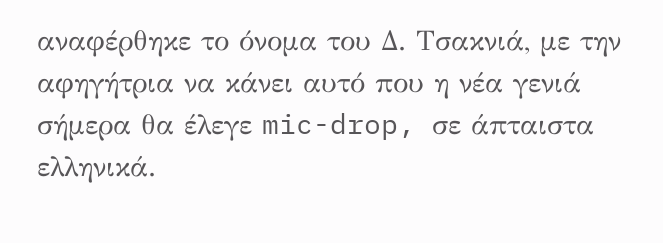αναφέρθηκε το όνομα του Δ. Τσακνιά, με την αφηγήτρια να κάνει αυτό που η νέα γενιά σήμερα θα έλεγε mic-drop, σε άπταιστα ελληνικά.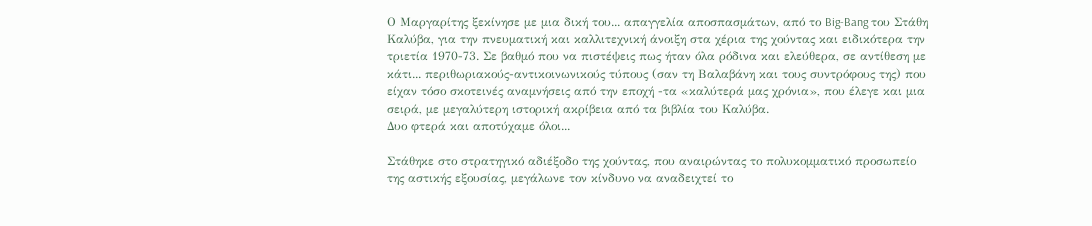Ο Μαργαρίτης ξεκίνησε με μια δική του... απαγγελία αποσπασμάτων, από το Big-Bang του Στάθη Καλύβα, για την πνευματική και καλλιτεχνική άνοιξη στα χέρια της χούντας και ειδικότερα την τριετία 1970-73. Σε βαθμό που να πιστέψεις πως ήταν όλα ρόδινα και ελεύθερα, σε αντίθεση με κάτι... περιθωριακούς-αντικοινωνικούς τύπους (σαν τη Βαλαβάνη και τους συντρόφους της) που είχαν τόσο σκοτεινές αναμνήσεις από την εποχή -τα «καλύτερά μας χρόνια», που έλεγε και μια σειρά, με μεγαλύτερη ιστορική ακρίβεια από τα βιβλία του Καλύβα.
Δυο φτερά και αποτύχαμε όλοι...

Στάθηκε στο στρατηγικό αδιέξοδο της χούντας, που αναιρώντας το πολυκομματικό προσωπείο της αστικής εξουσίας, μεγάλωνε τον κίνδυνο να αναδειχτεί το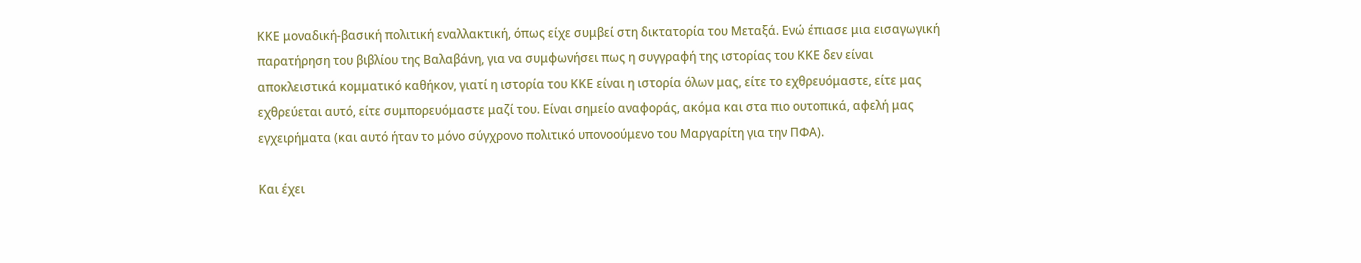ΚΚΕ μοναδική-βασική πολιτική εναλλακτική, όπως είχε συμβεί στη δικτατορία του Μεταξά. Ενώ έπιασε μια εισαγωγική παρατήρηση του βιβλίου της Βαλαβάνη, για να συμφωνήσει πως η συγγραφή της ιστορίας του ΚΚΕ δεν είναι αποκλειστικά κομματικό καθήκον, γιατί η ιστορία του ΚΚΕ είναι η ιστορία όλων μας, είτε το εχθρευόμαστε, είτε μας εχθρεύεται αυτό, είτε συμπορευόμαστε μαζί του. Είναι σημείο αναφοράς, ακόμα και στα πιο ουτοπικά, αφελή μας εγχειρήματα (και αυτό ήταν το μόνο σύγχρονο πολιτικό υπονοούμενο του Μαργαρίτη για την ΠΦΑ).

Και έχει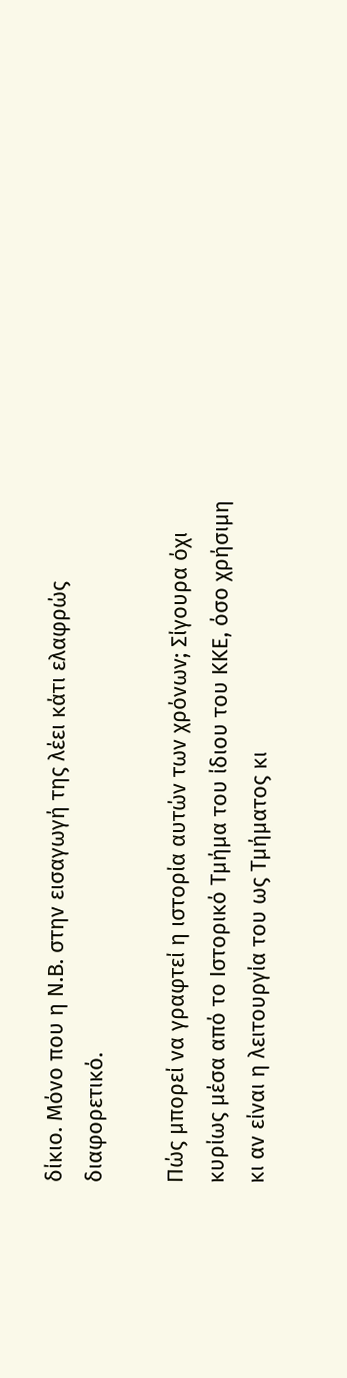δίκιο. Μόνο που η Ν.Β. στην εισαγωγή της λέει κάτι ελαφρώς διαφορετικό.

Πώς μπορεί να γραφτεί η ιστορία αυτών των χρόνων; Σίγουρα όχι κυρίως μέσα από το Ιστορικό Τμήμα του ίδιου του ΚΚΕ, όσο χρήσιμη κι αν είναι η λειτουργία του ως Τμήματος κι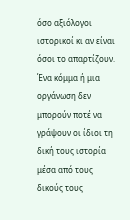όσο αξιόλογοι ιστορικοί κι αν είναι όσοι το απαρτίζουν. Ένα κόμμα ή μια οργάνωση δεν μπορούν ποτέ να γράψουν οι ίδιοι τη δική τους ιστορία μέσα από τους δικούς τους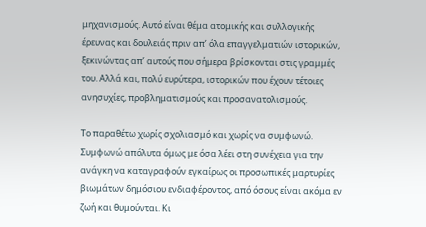μηχανισμούς. Αυτό είναι θέμα ατομικής και συλλογικής έρευνας και δουλειάς πριν απ’ όλα επαγγελματιών ιστορικών, ξεκινώντας απ’ αυτούς που σήμερα βρίσκονται στις γραμμές του. Αλλά και, πολύ ευρύτερα, ιστορικών που έχουν τέτοιες ανησυχίες, προβληματισμούς και προσανατολισμούς.

Το παραθέτω χωρίς σχολιασμό και χωρίς να συμφωνώ. Συμφωνώ απόλυτα όμως με όσα λέει στη συνέχεια για την ανάγκη να καταγραφούν εγκαίρως οι προσωπικές μαρτυρίες βιωμάτων δημόσιου ενδιαφέροντος, από όσους είναι ακόμα εν ζωή και θυμούνται. Κι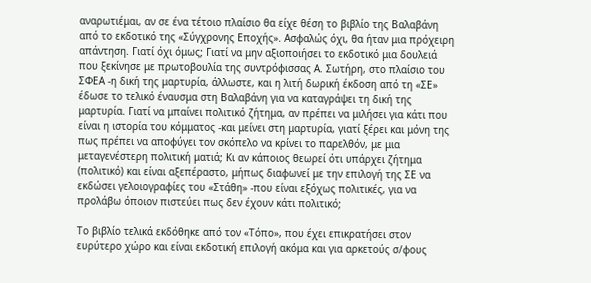αναρωτιέμαι, αν σε ένα τέτοιο πλαίσιο θα είχε θέση το βιβλίο της Βαλαβάνη από το εκδοτικό της «Σύγχρονης Εποχής». Ασφαλώς όχι, θα ήταν μια πρόχειρη απάντηση. Γιατί όχι όμως; Γιατί να μην αξιοποιήσει το εκδοτικό μια δουλειά που ξεκίνησε με πρωτοβουλία της συντρόφισσας Α. Σωτήρη, στο πλαίσιο του ΣΦΕΑ -η δική της μαρτυρία, άλλωστε, και η λιτή δωρική έκδοση από τη «ΣΕ» έδωσε το τελικό έναυσμα στη Βαλαβάνη για να καταγράψει τη δική της μαρτυρία. Γιατί να μπαίνει πολιτικό ζήτημα, αν πρέπει να μιλήσει για κάτι που είναι η ιστορία του κόμματος -και μείνει στη μαρτυρία, γιατί ξέρει και μόνη της πως πρέπει να αποφύγει τον σκόπελο να κρίνει το παρελθόν, με μια μεταγενέστερη πολιτική ματιά; Κι αν κάποιος θεωρεί ότι υπάρχει ζήτημα (πολιτικό) και είναι αξεπέραστο, μήπως διαφωνεί με την επιλογή της ΣΕ να εκδώσει γελοιογραφίες του «Στάθη» -που είναι εξόχως πολιτικές, για να προλάβω όποιον πιστεύει πως δεν έχουν κάτι πολιτικό;

Το βιβλίο τελικά εκδόθηκε από τον «Τόπο», που έχει επικρατήσει στον ευρύτερο χώρο και είναι εκδοτική επιλογή ακόμα και για αρκετούς σ/φους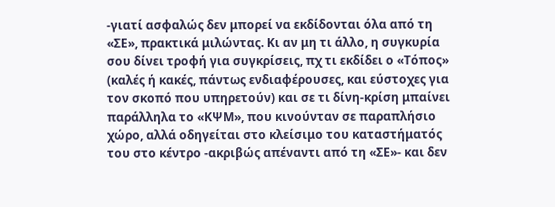-γιατί ασφαλώς δεν μπορεί να εκδίδονται όλα από τη «ΣΕ», πρακτικά μιλώντας. Κι αν μη τι άλλο, η συγκυρία σου δίνει τροφή για συγκρίσεις, πχ τι εκδίδει ο «Τόπος» (καλές ή κακές, πάντως ενδιαφέρουσες, και εύστοχες για τον σκοπό που υπηρετούν) και σε τι δίνη-κρίση μπαίνει παράλληλα το «ΚΨΜ», που κινούνταν σε παραπλήσιο χώρο, αλλά οδηγείται στο κλείσιμο του καταστήματός του στο κέντρο -ακριβώς απέναντι από τη «ΣΕ»- και δεν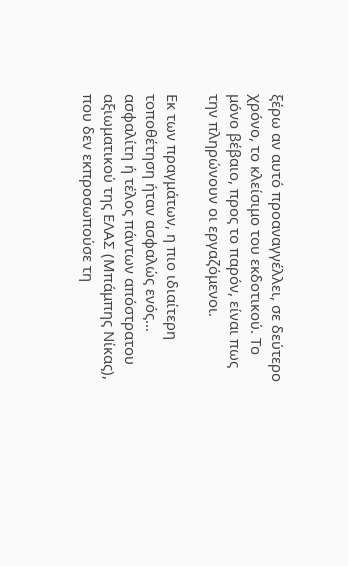ξέρω αν αυτό προαναγγέλλει, σε δεύτερο χρόνο, το κλείσιμο του εκδοτικού. Το μόνο βέβαιο, προς το παρόν, είναι πως την πληρώνουν οι εργαζόμενοι.

Εκ των πραγμάτων, η πιο ιδιαίτερη τοποθέτηση ήταν ασφαλώς ενός... ασφαλίτη ή τέλος πάντων απόστρατου αξιωματικού της ΕΛΑΣ (Μπάμπης Νίκας), που δεν εκπροσωπούσε τη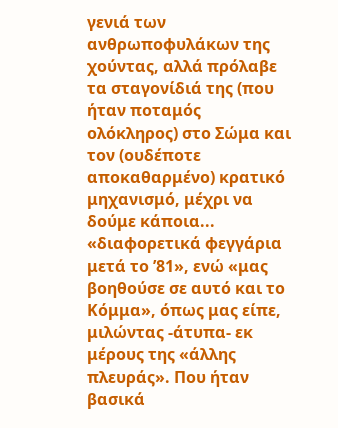γενιά των ανθρωποφυλάκων της χούντας, αλλά πρόλαβε τα σταγονίδιά της (που ήταν ποταμός ολόκληρος) στο Σώμα και τον (ουδέποτε αποκαθαρμένο) κρατικό μηχανισμό, μέχρι να δούμε κάποια... «διαφορετικά φεγγάρια μετά το ’81», ενώ «μας βοηθούσε σε αυτό και το Κόμμα», όπως μας είπε, μιλώντας -άτυπα- εκ μέρους της «άλλης πλευράς». Που ήταν βασικά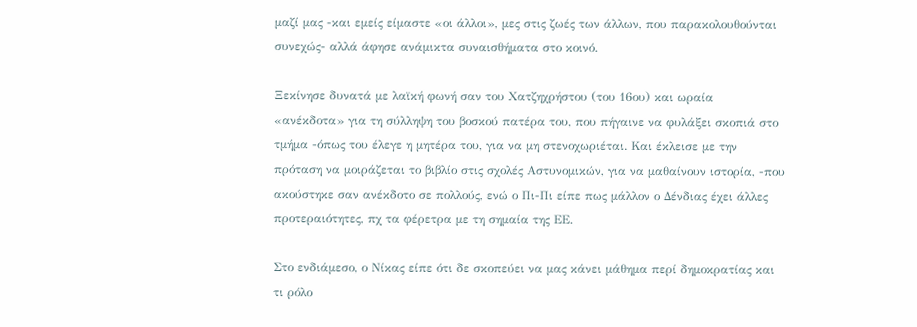μαζί μας -και εμείς είμαστε «οι άλλοι», μες στις ζωές των άλλων, που παρακολουθούνται συνεχώς- αλλά άφησε ανάμικτα συναισθήματα στο κοινό.

Ξεκίνησε δυνατά με λαϊκή φωνή σαν του Χατζηχρήστου (του 16ου) και ωραία «ανέκδοτα» για τη σύλληψη του βοσκού πατέρα του, που πήγαινε να φυλάξει σκοπιά στο τμήμα -όπως του έλεγε η μητέρα του, για να μη στενοχωριέται. Και έκλεισε με την πρόταση να μοιράζεται το βιβλίο στις σχολές Αστυνομικών, για να μαθαίνουν ιστορία, -που ακούστηκε σαν ανέκδοτο σε πολλούς, ενώ ο Πι-Πι είπε πως μάλλον ο Δένδιας έχει άλλες προτεραιότητες, πχ τα φέρετρα με τη σημαία της ΕΕ.

Στο ενδιάμεσο, ο Νίκας είπε ότι δε σκοπεύει να μας κάνει μάθημα περί δημοκρατίας και τι ρόλο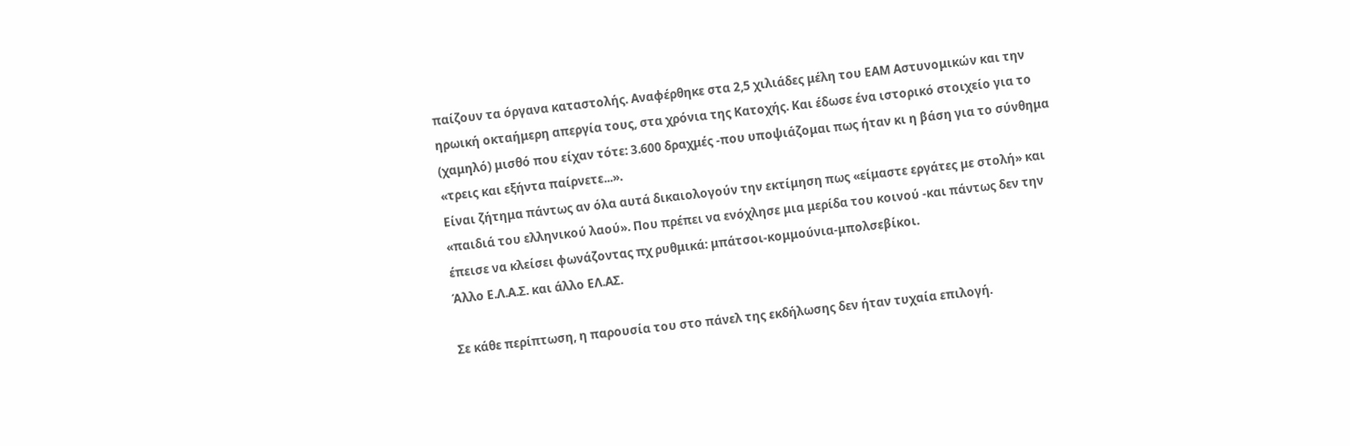παίζουν τα όργανα καταστολής. Αναφέρθηκε στα 2,5 χιλιάδες μέλη του ΕΑΜ Αστυνομικών και την ηρωική οκταήμερη απεργία τους, στα χρόνια της Κατοχής. Και έδωσε ένα ιστορικό στοιχείο για το (χαμηλό) μισθό που είχαν τότε: 3.600 δραχμές -που υποψιάζομαι πως ήταν κι η βάση για το σύνθημα «τρεις και εξήντα παίρνετε...».
Είναι ζήτημα πάντως αν όλα αυτά δικαιολογούν την εκτίμηση πως «είμαστε εργάτες με στολή» και «παιδιά του ελληνικού λαού». Που πρέπει να ενόχλησε μια μερίδα του κοινού -και πάντως δεν την έπεισε να κλείσει φωνάζοντας πχ ρυθμικά: μπάτσοι-κομμούνια-μπολσεβίκοι.
Άλλο Ε.Λ.Α.Σ. και άλλο ΕΛ.ΑΣ.

Σε κάθε περίπτωση, η παρουσία του στο πάνελ της εκδήλωσης δεν ήταν τυχαία επιλογή.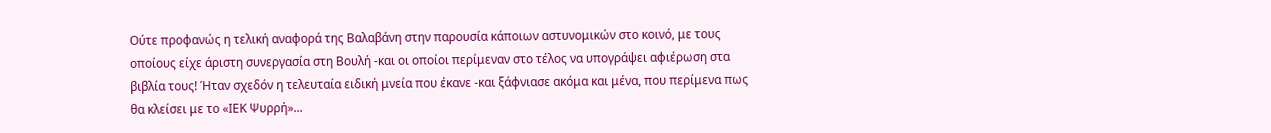Ούτε προφανώς η τελική αναφορά της Βαλαβάνη στην παρουσία κάποιων αστυνομικών στο κοινό, με τους οποίους είχε άριστη συνεργασία στη Βουλή -και οι οποίοι περίμεναν στο τέλος να υπογράψει αφιέρωση στα βιβλία τους! Ήταν σχεδόν η τελευταία ειδική μνεία που έκανε -και ξάφνιασε ακόμα και μένα, που περίμενα πως θα κλείσει με το «ΙΕΚ Ψυρρή»...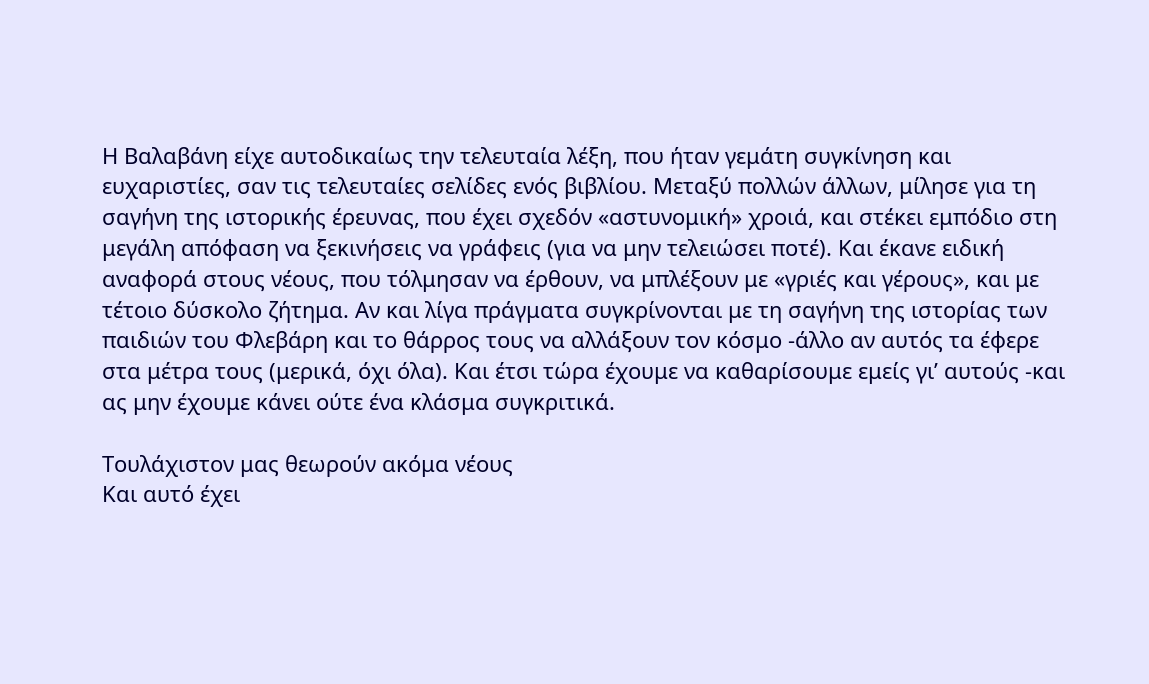Η Βαλαβάνη είχε αυτοδικαίως την τελευταία λέξη, που ήταν γεμάτη συγκίνηση και ευχαριστίες, σαν τις τελευταίες σελίδες ενός βιβλίου. Μεταξύ πολλών άλλων, μίλησε για τη σαγήνη της ιστορικής έρευνας, που έχει σχεδόν «αστυνομική» χροιά, και στέκει εμπόδιο στη μεγάλη απόφαση να ξεκινήσεις να γράφεις (για να μην τελειώσει ποτέ). Και έκανε ειδική αναφορά στους νέους, που τόλμησαν να έρθουν, να μπλέξουν με «γριές και γέρους», και με τέτοιο δύσκολο ζήτημα. Αν και λίγα πράγματα συγκρίνονται με τη σαγήνη της ιστορίας των παιδιών του Φλεβάρη και το θάρρος τους να αλλάξουν τον κόσμο -άλλο αν αυτός τα έφερε στα μέτρα τους (μερικά, όχι όλα). Και έτσι τώρα έχουμε να καθαρίσουμε εμείς γι’ αυτούς -και ας μην έχουμε κάνει ούτε ένα κλάσμα συγκριτικά.

Τουλάχιστον μας θεωρούν ακόμα νέους
Και αυτό έχει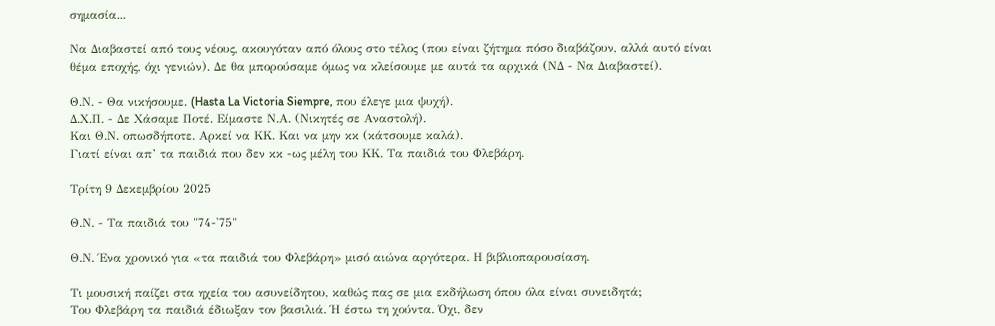σημασία...

Να Διαβαστεί από τους νέους, ακουγόταν από όλους στο τέλος (που είναι ζήτημα πόσο διαβάζουν, αλλά αυτό είναι θέμα εποχής, όχι γενιών). Δε θα μπορούσαμε όμως να κλείσουμε με αυτά τα αρχικά (ΝΔ - Να Διαβαστεί).

Θ.Ν. - Θα νικήσουμε. (Hasta La Victoria Siempre, που έλεγε μια ψυχή).
Δ.Χ.Π. - Δε Χάσαμε Ποτέ. Είμαστε Ν.Α. (Νικητές σε Αναστολή).
Και Θ.Ν. οπωσδήποτε. Αρκεί να ΚΚ. Και να μην κκ (κάτσουμε καλά).
Γιατί είναι απ’ τα παιδιά που δεν κκ -ως μέλη του ΚΚ. Τα παιδιά του Φλεβάρη.

Τρίτη 9 Δεκεμβρίου 2025

Θ.Ν. - Τα παιδιά του "74-'75"

Θ.Ν. Ένα χρονικό για «τα παιδιά του Φλεβάρη» μισό αιώνα αργότερα. Η βιβλιοπαρουσίαση.

Τι μουσική παίζει στα ηχεία του ασυνείδητου, καθώς πας σε μια εκδήλωση όπου όλα είναι συνειδητά;
Του Φλεβάρη τα παιδιά έδιωξαν τον βασιλιά. Ή έστω τη χούντα. Όχι, δεν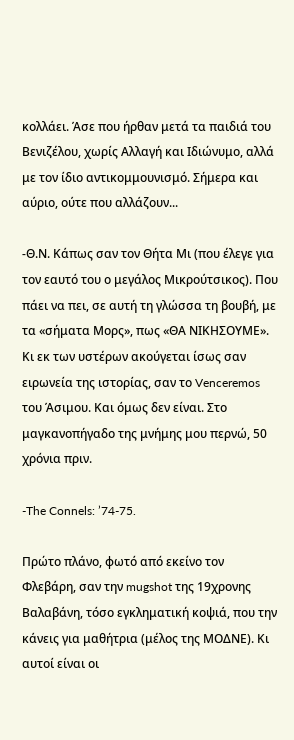κολλάει. Άσε που ήρθαν μετά τα παιδιά του Βενιζέλου, χωρίς Αλλαγή και Ιδιώνυμο, αλλά με τον ίδιο αντικομμουνισμό. Σήμερα και αύριο, ούτε που αλλάζουν...

-Θ.Ν. Κάπως σαν τον Θήτα Μι (που έλεγε για τον εαυτό του ο μεγάλος Μικρούτσικος). Που πάει να πει, σε αυτή τη γλώσσα τη βουβή, με τα «σήματα Μορς», πως «ΘΑ ΝΙΚΗΣΟΥΜΕ». Κι εκ των υστέρων ακούγεται ίσως σαν ειρωνεία της ιστορίας, σαν το Venceremos του Άσιμου. Και όμως δεν είναι. Στο μαγκανοπήγαδο της μνήμης μου περνώ, 50 χρόνια πριν.

-The Connels: ’74-75.

Πρώτο πλάνο, φωτό από εκείνο τον Φλεβάρη, σαν την mugshot της 19χρονης Βαλαβάνη, τόσο εγκληματική κοψιά, που την κάνεις για μαθήτρια (μέλος της ΜΟΔΝΕ). Κι αυτοί είναι οι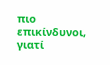πιο επικίνδυνοι, γιατί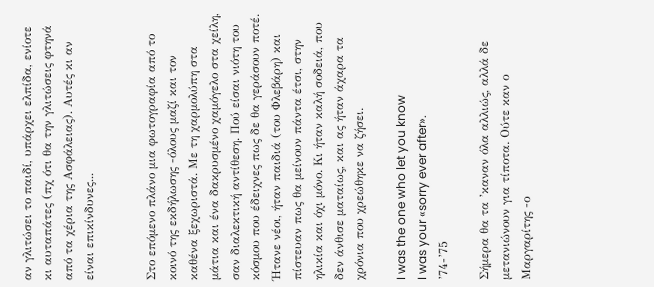αν γλιτώσει το παιδί, υπάρχει ελπίδα, ενίοτε κι αυταπάτες (πχ ότι θα την γλιτώσεις φτηνά από τα χέρια της Ασφάλειας). Αυτές κι αν είναι επικίνδυνες...


Στο επόμενο πλάνο μια φωτογραφία από το κοινό της εκδήλωσης -όλους μαζί και τον καθένα ξεχωριστά. Με τη χαρμολύπη στα μάτια και ένα δακρυσμένο χαμόγελο στα χείλη, σαν διαλεκτική αντίθεση. Πού είσαι νιότη του κόσμου που έδειχνες πως δε θα γεράσουν ποτέ. Ήτανε νέοι, ήταν παιδιά (του Φλεβάρη) και πίστευαν πως θα μείνουν πάντα έτσι, στην ηλικία και όχι μόνο. Κι ήταν καλή σοδειά, που δεν άνθισε ματαίως, και ας ήταν άχαρα τα χρόνια που χρεώθηκε να ζήσει.

I was the one who let you know
I was your «sorry ever after».
’74-’75

Σήμερα θα τα ’καναν όλα αλλιώς, αλλά δε μετανιώνουν για τίποτα. Ούτε καν ο Μαργαρίτης -ο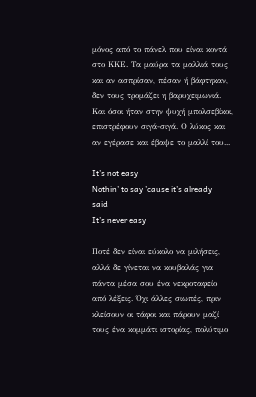μόνος από το πάνελ που είναι κοντά στο ΚΚΕ. Τα μαύρα τα μαλλιά τους και αν ασπρίσαν, πέσαν ή βάφτηκαν, δεν τους τρομάζει η βαρυχειμωνιά. Και όσοι ήταν στην ψυχή μπολσεβίκοι, επιστρέφουν σιγά-σιγά. Ο λύκος και αν εγέρασε και έβαψε το μαλλί του...

It’s not easy
Nothin’ to say ’cause it’s already said
It’s never easy

Ποτέ δεν είναι εύκολο να μιλήσεις, αλλά δε γίνεται να κουβαλάς για πάντα μέσα σου ένα νεκροταφείο από λέξεις. Όχι άλλες σιωπές, πριν κλείσουν οι τάφοι και πάρουν μαζί τους ένα κομμάτι ιστορίας, πολύτιμο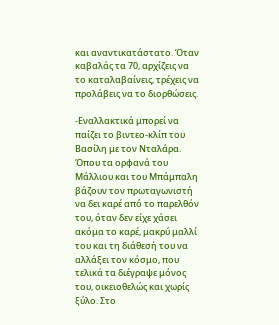και αναντικατάστατο. Όταν καβαλάς τα 70, αρχίζεις να το καταλαβαίνεις, τρέχεις να προλάβεις να το διορθώσεις.

-Εναλλακτικά μπορεί να παίζει το βιντεο-κλίπ του Βασίλη με τον Νταλάρα. Όπου τα ορφανά του Μάλλιου και του Μπάμπαλη βάζουν τον πρωταγωνιστή να δει καρέ από το παρελθόν του, όταν δεν είχε χάσει ακόμα το καρέ, μακρύ μαλλί του και τη διάθεσή του να αλλάξει τον κόσμο, που τελικά τα διέγραψε μόνος του, οικειοθελώς και χωρίς ξύλο. Στο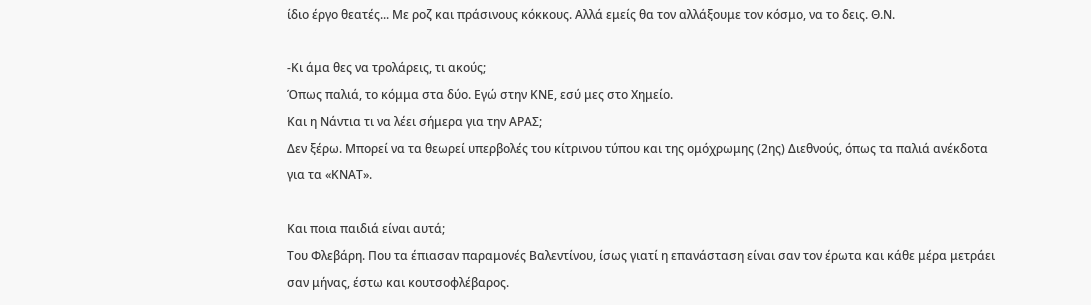ίδιο έργο θεατές... Με ροζ και πράσινους κόκκους. Αλλά εμείς θα τον αλλάξουμε τον κόσμο, να το δεις. Θ.Ν.

-Κι άμα θες να τρολάρεις, τι ακούς;
Όπως παλιά, το κόμμα στα δύο. Εγώ στην ΚΝΕ, εσύ μες στο Χημείο.
Και η Νάντια τι να λέει σήμερα για την ΑΡΑΣ;
Δεν ξέρω. Μπορεί να τα θεωρεί υπερβολές του κίτρινου τύπου και της ομόχρωμης (2ης) Διεθνούς, όπως τα παλιά ανέκδοτα για τα «ΚΝΑΤ».

Και ποια παιδιά είναι αυτά;
Του Φλεβάρη. Που τα έπιασαν παραμονές Βαλεντίνου, ίσως γιατί η επανάσταση είναι σαν τον έρωτα και κάθε μέρα μετράει σαν μήνας, έστω και κουτσοφλέβαρος.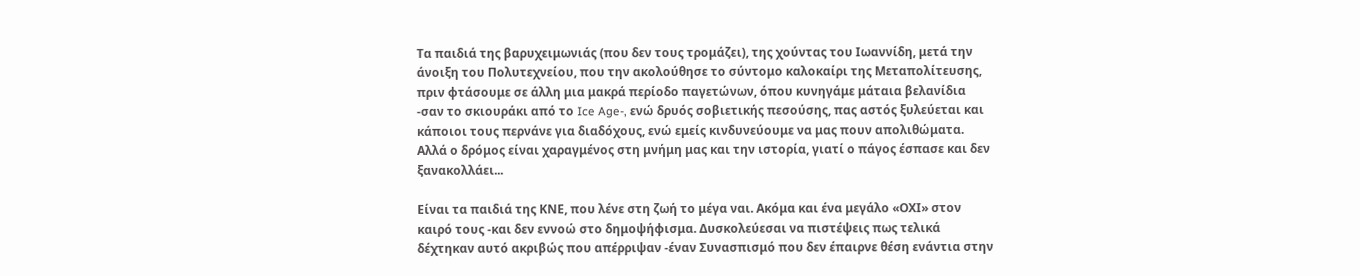Τα παιδιά της βαρυχειμωνιάς (που δεν τους τρομάζει), της χούντας του Ιωαννίδη, μετά την άνοιξη του Πολυτεχνείου, που την ακολούθησε το σύντομο καλοκαίρι της Μεταπολίτευσης, πριν φτάσουμε σε άλλη μια μακρά περίοδο παγετώνων, όπου κυνηγάμε μάταια βελανίδια -σαν το σκιουράκι από το Ice Age-, ενώ δρυός σοβιετικής πεσούσης, πας αστός ξυλεύεται και κάποιοι τους περνάνε για διαδόχους, ενώ εμείς κινδυνεύουμε να μας πουν απολιθώματα. Αλλά ο δρόμος είναι χαραγμένος στη μνήμη μας και την ιστορία, γιατί ο πάγος έσπασε και δεν ξανακολλάει...

Είναι τα παιδιά της ΚΝΕ, που λένε στη ζωή το μέγα ναι. Ακόμα και ένα μεγάλο «ΟΧΙ» στον καιρό τους -και δεν εννοώ στο δημοψήφισμα. Δυσκολεύεσαι να πιστέψεις πως τελικά δέχτηκαν αυτό ακριβώς που απέρριψαν -έναν Συνασπισμό που δεν έπαιρνε θέση ενάντια στην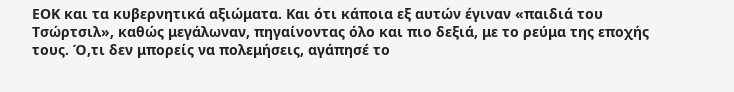ΕΟΚ και τα κυβερνητικά αξιώματα. Και ότι κάποια εξ αυτών έγιναν «παιδιά του Τσώρτσιλ», καθώς μεγάλωναν, πηγαίνοντας όλο και πιο δεξιά, με το ρεύμα της εποχής τους. Ό,τι δεν μπορείς να πολεμήσεις, αγάπησέ το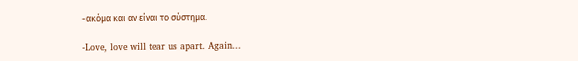-ακόμα και αν είναι το σύστημα.

-Love, love will tear us apart. Again...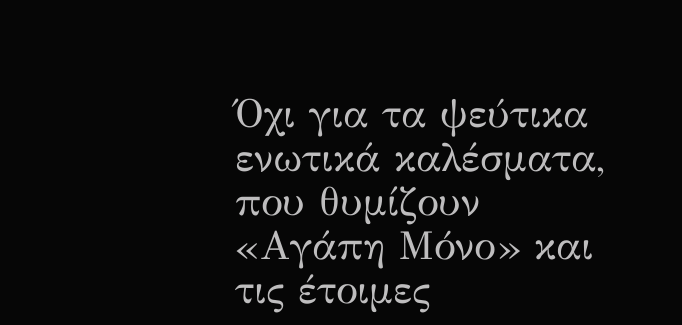Όχι για τα ψεύτικα ενωτικά καλέσματα, που θυμίζουν «Αγάπη Μόνο» και τις έτοιμες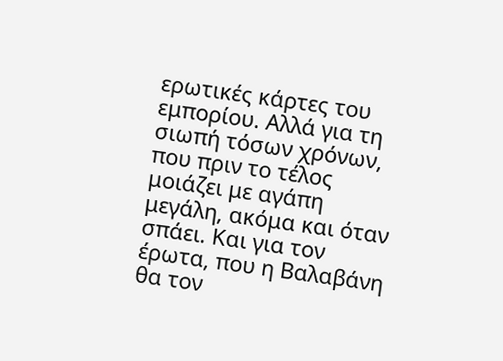ερωτικές κάρτες του εμπορίου. Αλλά για τη σιωπή τόσων χρόνων, που πριν το τέλος μοιάζει με αγάπη μεγάλη, ακόμα και όταν σπάει. Και για τον έρωτα, που η Βαλαβάνη θα τον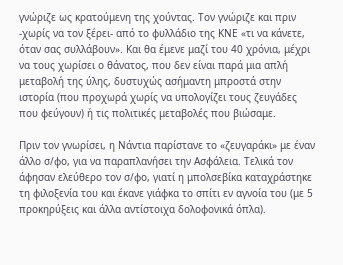γνώριζε ως κρατούμενη της χούντας. Τον γνώριζε και πριν -χωρίς να τον ξέρει- από το φυλλάδιο της ΚΝΕ «τι να κάνετε, όταν σας συλλάβουν». Και θα έμενε μαζί του 40 χρόνια, μέχρι να τους χωρίσει ο θάνατος, που δεν είναι παρά μια απλή μεταβολή της ύλης, δυστυχώς ασήμαντη μπροστά στην ιστορία (που προχωρά χωρίς να υπολογίζει τους ζευγάδες που φεύγουν) ή τις πολιτικές μεταβολές που βιώσαμε.

Πριν τον γνωρίσει, η Νάντια παρίστανε το «ζευγαράκι» με έναν άλλο σ/φο, για να παραπλανήσει την Ασφάλεια. Τελικά τον άφησαν ελεύθερο τον σ/φο, γιατί η μπολσεβίκα καταχράστηκε τη φιλοξενία του και έκανε γιάφκα το σπίτι εν αγνοία του (με 5 προκηρύξεις και άλλα αντίστοιχα δολοφονικά όπλα).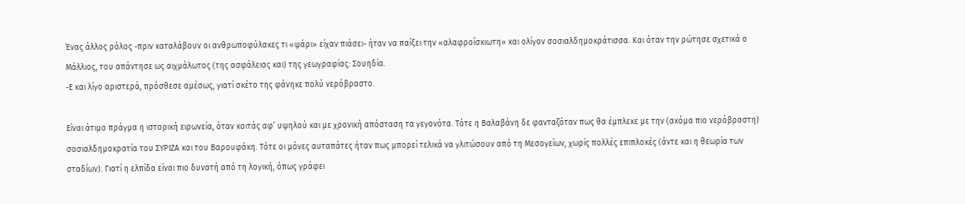Ένας άλλος ρόλος -πριν καταλάβουν οι ανθρωποφύλακες τι «ψάρι» είχαν πιάσει- ήταν να παίξει την «αλαφροΐσκιωτη» και ολίγον σοσιαλδημοκράτισσα. Και όταν την ρώτησε σχετικά ο Μάλλιος, του απάντησε ως αιχμάλωτος (της ασφάλειας και) της γεωγραφίας: Σουηδία.
-Ε και λίγο αριστερά, πρόσθεσε αμέσως, γιατί σκέτο της φάνηκε πολύ νερόβραστο.

Είναι άτιμο πράγμα η ιστορική ειρωνεία, όταν κοιτάς αφ’ υψηλού και με χρονική απόσταση τα γεγονότα. Τότε η Βαλαβάνη δε φανταζόταν πως θα έμπλεκε με την (ακόμα πιο νερόβραστη) σοσιαλδημοκρατία του ΣΥΡΙΖΑ και του Βαρουφάκη. Τότε οι μόνες αυταπάτες ήταν πως μπορεί τελικά να γλιτώσουν από τη Μεσογείων, χωρίς πολλές επιπλοκές (άντε και η θεωρία των σταδίων). Γιατί η ελπίδα είναι πιο δυνατή από τη λογική, όπως γράφει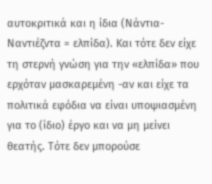αυτοκριτικά και η ίδια (Νάντια-Ναντιέζντα = ελπίδα). Και τότε δεν είχε τη στερνή γνώση για την «ελπίδα» που ερχόταν μασκαρεμένη -αν και είχε τα πολιτικά εφόδια να είναι υποψιασμένη για το (ίδιο) έργο και να μη μείνει θεατής. Τότε δεν μπορούσε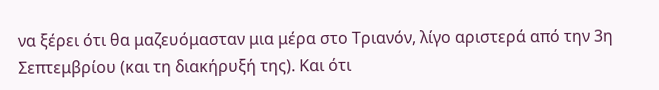να ξέρει ότι θα μαζευόμασταν μια μέρα στο Τριανόν, λίγο αριστερά από την 3η Σεπτεμβρίου (και τη διακήρυξή της). Και ότι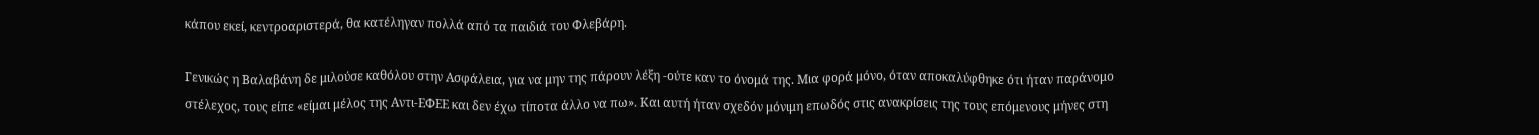κάπου εκεί, κεντροαριστερά, θα κατέληγαν πολλά από τα παιδιά του Φλεβάρη.

Γενικώς η Βαλαβάνη δε μιλούσε καθόλου στην Ασφάλεια, για να μην της πάρουν λέξη -ούτε καν το όνομά της. Μια φορά μόνο, όταν αποκαλύφθηκε ότι ήταν παράνομο στέλεχος, τους είπε «είμαι μέλος της Αντι-ΕΦΕΕ και δεν έχω τίποτα άλλο να πω». Και αυτή ήταν σχεδόν μόνιμη επωδός στις ανακρίσεις της τους επόμενους μήνες στη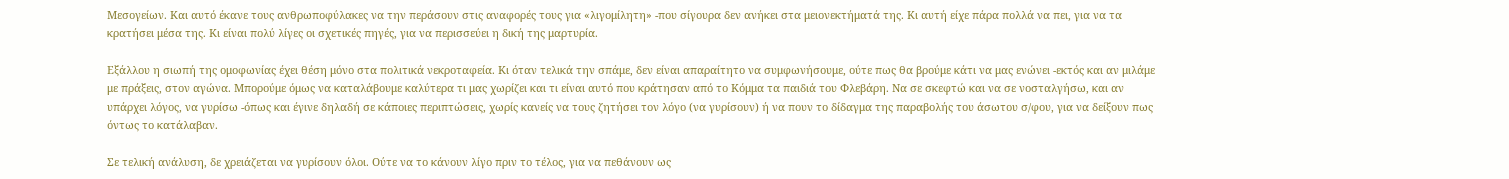Μεσογείων. Και αυτό έκανε τους ανθρωποφύλακες να την περάσουν στις αναφορές τους για «λιγομίλητη» -που σίγουρα δεν ανήκει στα μειονεκτήματά της. Κι αυτή είχε πάρα πολλά να πει, για να τα κρατήσει μέσα της. Κι είναι πολύ λίγες οι σχετικές πηγές, για να περισσεύει η δική της μαρτυρία.

Εξάλλου η σιωπή της ομοφωνίας έχει θέση μόνο στα πολιτικά νεκροταφεία. Κι όταν τελικά την σπάμε, δεν είναι απαραίτητο να συμφωνήσουμε, ούτε πως θα βρούμε κάτι να μας ενώνει -εκτός και αν μιλάμε με πράξεις, στον αγώνα. Μπορούμε όμως να καταλάβουμε καλύτερα τι μας χωρίζει και τι είναι αυτό που κράτησαν από το Κόμμα τα παιδιά του Φλεβάρη. Να σε σκεφτώ και να σε νοσταλγήσω, και αν υπάρχει λόγος, να γυρίσω -όπως και έγινε δηλαδή σε κάποιες περιπτώσεις, χωρίς κανείς να τους ζητήσει τον λόγο (να γυρίσουν) ή να πουν το δίδαγμα της παραβολής του άσωτου σ/φου, για να δείξουν πως όντως το κατάλαβαν.

Σε τελική ανάλυση, δε χρειάζεται να γυρίσουν όλοι. Ούτε να το κάνουν λίγο πριν το τέλος, για να πεθάνουν ως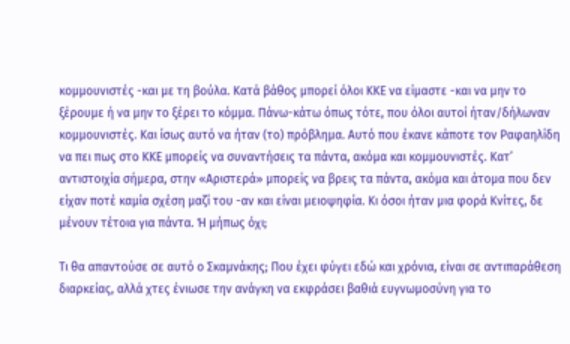κομμουνιστές -και με τη βούλα. Κατά βάθος μπορεί όλοι ΚΚΕ να είμαστε -και να μην το ξέρουμε ή να μην το ξέρει το κόμμα. Πάνω-κάτω όπως τότε, που όλοι αυτοί ήταν/δήλωναν κομμουνιστές. Και ίσως αυτό να ήταν (το) πρόβλημα. Αυτό που έκανε κάποτε τον Ραφαηλίδη να πει πως στο ΚΚΕ μπορείς να συναντήσεις τα πάντα, ακόμα και κομμουνιστές. Κατ’ αντιστοιχία σήμερα, στην «Αριστερά» μπορείς να βρεις τα πάντα, ακόμα και άτομα που δεν είχαν ποτέ καμία σχέση μαζί του -αν και είναι μειοψηφία. Κι όσοι ήταν μια φορά Κνίτες, δε μένουν τέτοια για πάντα. Ή μήπως όχι;

Τι θα απαντούσε σε αυτό ο Σκαμνάκης; Που έχει φύγει εδώ και χρόνια, είναι σε αντιπαράθεση διαρκείας, αλλά χτες ένιωσε την ανάγκη να εκφράσει βαθιά ευγνωμοσύνη για το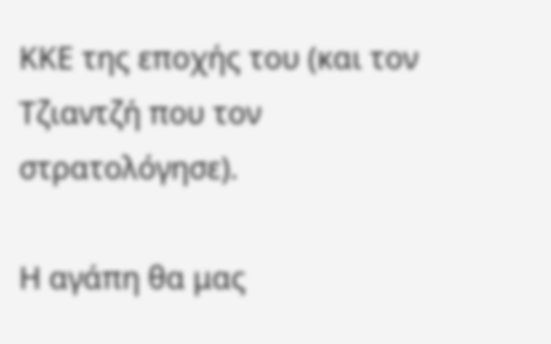ΚΚΕ της εποχής του (και τον Τζιαντζή που τον στρατολόγησε).

Η αγάπη θα μας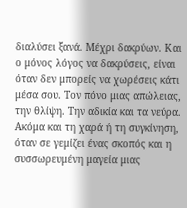διαλύσει ξανά. Μέχρι δακρύων. Και ο μόνος λόγος να δακρύσεις, είναι όταν δεν μπορείς να χωρέσεις κάτι μέσα σου. Τον πόνο μιας απώλειας, την θλίψη. Την αδικία και τα νεύρα. Ακόμα και τη χαρά ή τη συγκίνηση, όταν σε γεμίζει ένας σκοπός και η συσσωρευμένη μαγεία μιας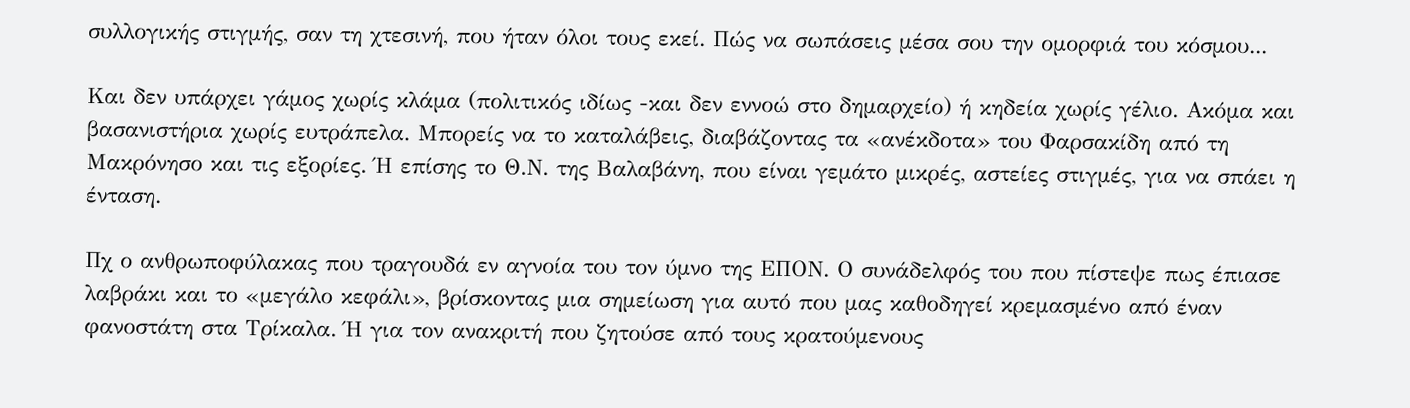συλλογικής στιγμής, σαν τη χτεσινή, που ήταν όλοι τους εκεί. Πώς να σωπάσεις μέσα σου την ομορφιά του κόσμου...

Και δεν υπάρχει γάμος χωρίς κλάμα (πολιτικός ιδίως -και δεν εννοώ στο δημαρχείο) ή κηδεία χωρίς γέλιο. Ακόμα και βασανιστήρια χωρίς ευτράπελα. Μπορείς να το καταλάβεις, διαβάζοντας τα «ανέκδοτα» του Φαρσακίδη από τη Μακρόνησο και τις εξορίες. Ή επίσης το Θ.Ν. της Βαλαβάνη, που είναι γεμάτο μικρές, αστείες στιγμές, για να σπάει η ένταση.

Πχ ο ανθρωποφύλακας που τραγουδά εν αγνοία του τον ύμνο της ΕΠΟΝ. Ο συνάδελφός του που πίστεψε πως έπιασε λαβράκι και το «μεγάλο κεφάλι», βρίσκοντας μια σημείωση για αυτό που μας καθοδηγεί κρεμασμένο από έναν φανοστάτη στα Τρίκαλα. Ή για τον ανακριτή που ζητούσε από τους κρατούμενους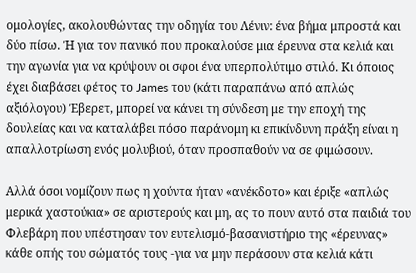ομολογίες, ακολουθώντας την οδηγία του Λένιν: ένα βήμα μπροστά και δύο πίσω. Ή για τον πανικό που προκαλούσε μια έρευνα στα κελιά και την αγωνία για να κρύψουν οι σφοι ένα υπερπολύτιμο στιλό. Κι όποιος έχει διαβάσει φέτος το James του (κάτι παραπάνω από απλώς αξιόλογου) Έβερετ, μπορεί να κάνει τη σύνδεση με την εποχή της δουλείας και να καταλάβει πόσο παράνομη κι επικίνδυνη πράξη είναι η απαλλοτρίωση ενός μολυβιού, όταν προσπαθούν να σε φιμώσουν.

Αλλά όσοι νομίζουν πως η χούντα ήταν «ανέκδοτο» και έριξε «απλώς μερικά χαστούκια» σε αριστερούς και μη, ας το πουν αυτό στα παιδιά του Φλεβάρη που υπέστησαν τον ευτελισμό-βασανιστήριο της «έρευνας» κάθε οπής του σώματός τους -για να μην περάσουν στα κελιά κάτι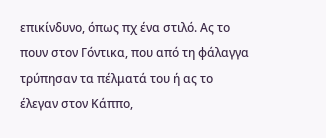επικίνδυνο, όπως πχ ένα στιλό. Ας το πουν στον Γόντικα, που από τη φάλαγγα τρύπησαν τα πέλματά του ή ας το έλεγαν στον Κάππο,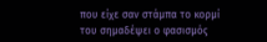που είχε σαν στάμπα το κορμί του σημαδέψει ο φασισμός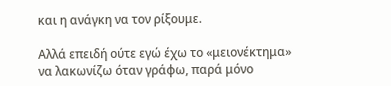και η ανάγκη να τον ρίξουμε.

Αλλά επειδή ούτε εγώ έχω το «μειονέκτημα» να λακωνίζω όταν γράφω, παρά μόνο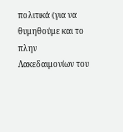πολιτικά (για να θυμηθούμε και το πλην Λακεδαιμονίων του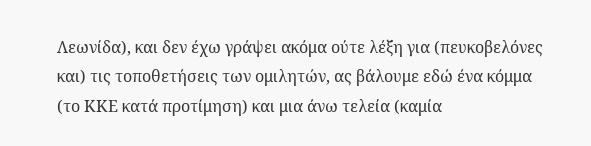Λεωνίδα), και δεν έχω γράψει ακόμα ούτε λέξη για (πευκοβελόνες και) τις τοποθετήσεις των ομιλητών, ας βάλουμε εδώ ένα κόμμα (το ΚΚΕ κατά προτίμηση) και μια άνω τελεία (καμία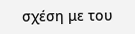σχέση με του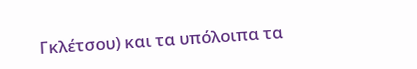Γκλέτσου) και τα υπόλοιπα τα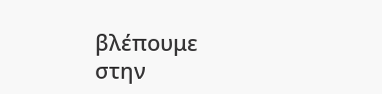βλέπουμε στην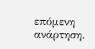επόμενη ανάρτηση.